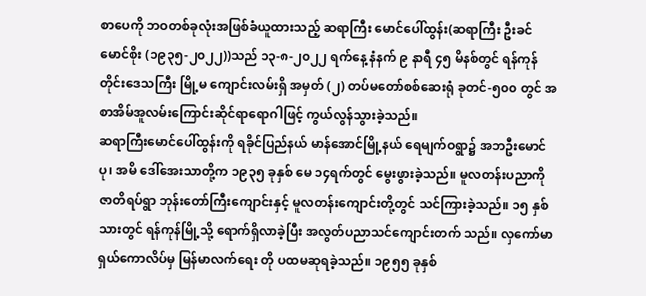စာပေကို ဘဝတစ်ခုလုံးအဖြစ်ခံယူထားသည့် ဆရာကြီး မောင်ပေါ်ထွန်း(ဆရာကြီး ဦးခင်မောင်စိုး (၁၉၃၅-၂၀၂၂))သည် ၁၃-၈-၂၀၂၂ ရက်နေ့ နံနက် ၉ နာရီ ၄၅ မိနစ်တွင် ရန်ကုန်တိုင်းဒေသကြီး မြို့မ ကျောင်းလမ်းရှိ အမှတ် (၂) တပ်မတော်စစ်ဆေးရုံ ခုတင်-၅၀၀ တွင် အစာအိမ်အူလမ်းကြောင်းဆိုင်ရာရောဂါဖြင့် ကွယ်လွန်သွားခဲ့သည်။
ဆရာကြီးမောင်ပေါ်ထွန်းကို ရခိုင်ပြည်နယ် မာန်အောင်မြို့နယ် ရေမျက်ဝရွာ၌ အဘဦးမောင်ပု၊ အမိ ဒေါ်အေးသာတို့က ၁၉၃၅ ခုနှစ် မေ ၁၄ရက်တွင် မွေးဖွားခဲ့သည်။ မူလတန်းပညာကို ဇာတိရပ်ရွာ ဘုန်းတော်ကြီးကျောင်းနှင့် မူလတန်းကျောင်းတို့တွင် သင်ကြားခဲ့သည်။ ၁၅ နှစ်သားတွင် ရန်ကုန်မြို့သို့ ရောက်ရှိလာခဲ့ပြီး အလွတ်ပညာသင်ကျောင်းတက် သည်။ လှကော်မာရှယ်ကောလိပ်မှ မြန်မာလက်ရေး တို ပထမဆုရခဲ့သည်။ ၁၉၅၅ ခုနှစ်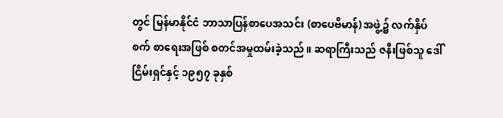တွင် မြန်မာနိုင်ငံ ဘာသာပြန်စာပေအသင်း (စာပေဗိမာန်) အဖွဲ့၌ လက်နှိပ်စက် စာရေးအဖြစ် စတင်အမှုထမ်းခဲ့သည်။ ဆရာကြီးသည် ဇနီးဖြစ်သူ ဒေါ်ငြိမ်းရှင်နှင့် ၁၉၅၇ ခုနှစ်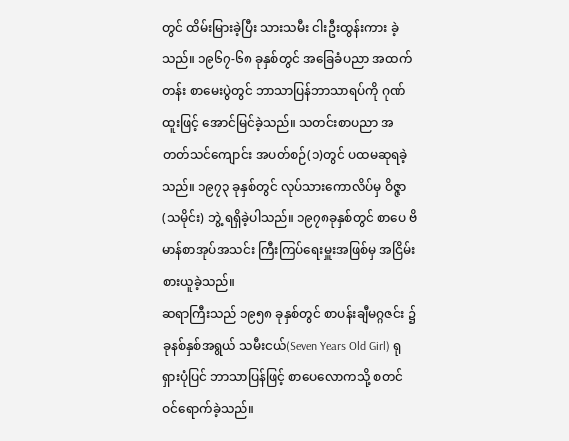တွင် ထိမ်းမြားခဲ့ပြီး သားသမီး ငါးဦးထွန်းကား ခဲ့သည်။ ၁၉၆၇-၆၈ ခုနှစ်တွင် အခြေခံပညာ အထက်တန်း စာမေးပွဲတွင် ဘာသာပြန်ဘာသာရပ်ကို ဂုဏ်ထူးဖြင့် အောင်မြင်ခဲ့သည်။ သတင်းစာပညာ အတတ်သင်ကျောင်း အပတ်စဉ်(၁)တွင် ပထမဆုရခဲ့ သည်။ ၁၉၇၃ ခုနှစ်တွင် လုပ်သားကောလိပ်မှ ဝိဇ္ဇာ (သမိုင်း) ဘွဲ့ ရရှိခဲ့ပါသည်။ ၁၉၇၈ခုနှစ်တွင် စာပေ ဗိမာန်စာအုပ်အသင်း ကြီးကြပ်ရေးမှူးအဖြစ်မှ အငြိမ်းစားယူခဲ့သည်။
ဆရာကြီးသည် ၁၉၅၈ ခုနှစ်တွင် စာပန်းချီမဂ္ဂဇင်း ၌ ခုနစ်နှစ်အရွယ် သမီးငယ်(Seven Years Old Girl) ရုရှားပုံပြင် ဘာသာပြန်ဖြင့် စာပေလောကသို့ စတင် ဝင်ရောက်ခဲ့သည်။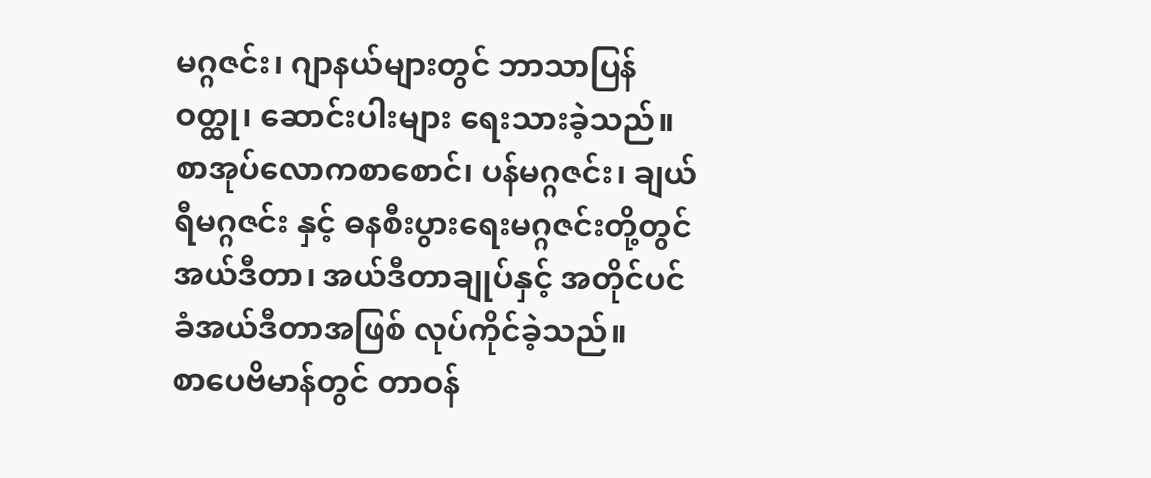မဂ္ဂဇင်း၊ ဂျာနယ်များတွင် ဘာသာပြန်ဝတ္ထု၊ ဆောင်းပါးများ ရေးသားခဲ့သည်။ စာအုပ်လောကစာစောင်၊ ပန်မဂ္ဂဇင်း၊ ချယ်ရီမဂ္ဂဇင်း နှင့် ဓနစီးပွားရေးမဂ္ဂဇင်းတို့တွင် အယ်ဒီတာ၊ အယ်ဒီတာချုပ်နှင့် အတိုင်ပင်ခံအယ်ဒီတာအဖြစ် လုပ်ကိုင်ခဲ့သည်။
စာပေဗိမာန်တွင် တာဝန်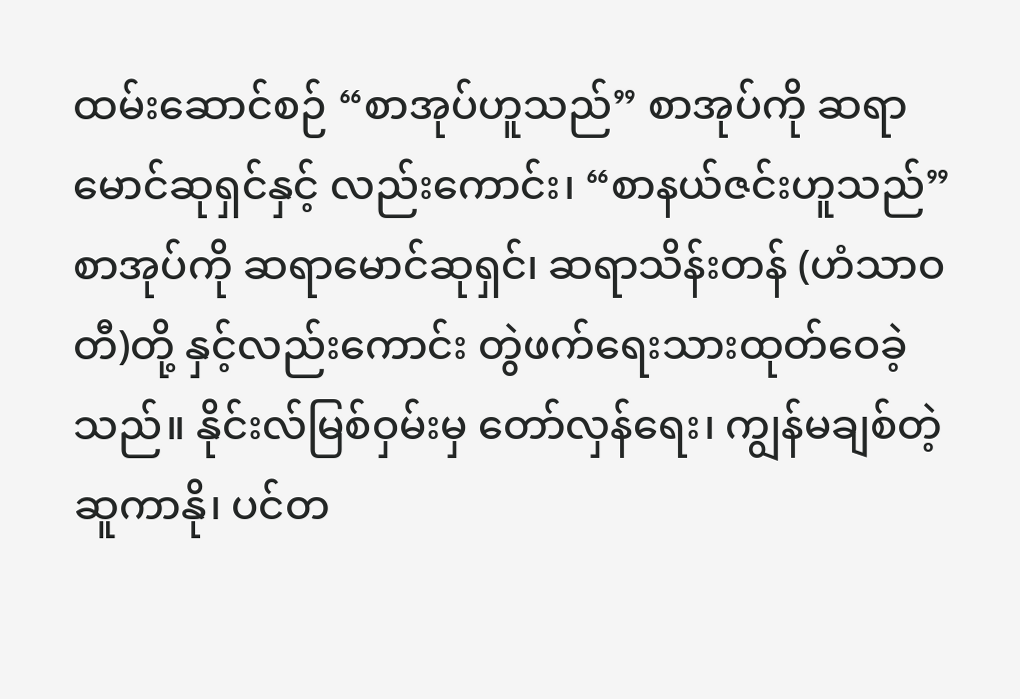ထမ်းဆောင်စဉ် “စာအုပ်ဟူသည်” စာအုပ်ကို ဆရာမောင်ဆုရှင်နှင့် လည်းကောင်း၊ “စာနယ်ဇင်းဟူသည်” စာအုပ်ကို ဆရာမောင်ဆုရှင်၊ ဆရာသိန်းတန် (ဟံသာဝတီ)တို့ နှင့်လည်းကောင်း တွဲဖက်ရေးသားထုတ်ဝေခဲ့သည်။ နိုင်းလ်မြစ်ဝှမ်းမှ တော်လှန်ရေး၊ ကျွန်မချစ်တဲ့ဆူကာနို၊ ပင်တ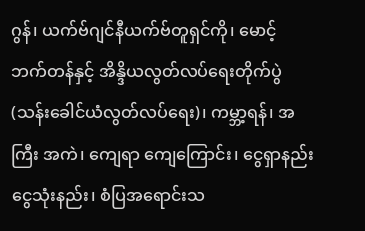ဂွန်၊ ယက်ဗ်ဂျင်နီယက်ဗ်တူရှင်ကို၊ မောင့် ဘက်တန်နှင့် အိန္ဒိယလွတ်လပ်ရေးတိုက်ပွဲ (သန်းခေါင်ယံလွတ်လပ်ရေး)၊ ကမ္ဘာ့ရန်၊ အကြီး အကဲ၊ ကျေရာ ကျေကြောင်း၊ ငွေရှာနည်း ငွေသုံးနည်း၊ စံပြအရောင်းသ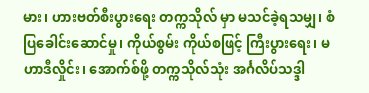မား၊ ဟားဗတ်စီးပွားရေး တက္ကသိုလ် မှာ မသင်ခဲ့ရသမျှ၊ စံပြခေါင်းဆောင်မှု၊ ကိုယ်စွမ်း ကိုယ်စဖြင့် ကြီးပွားရေး၊ မဟာဒီလှိုင်း၊ အောက်စ်ဖို့ တက္ကသိုလ်သုံး အင်္ဂလိပ်သဒ္ဒါ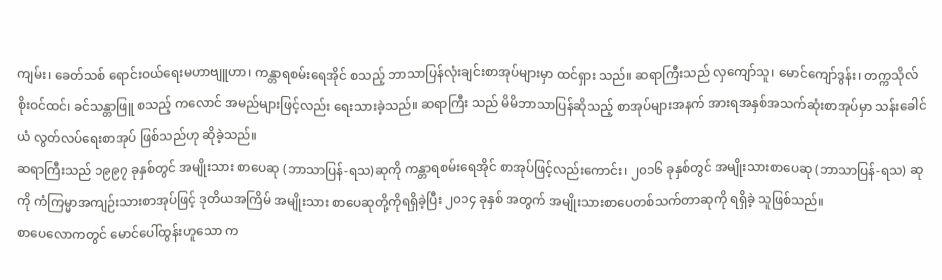ကျမ်း၊ ခေတ်သစ် ရောင်းဝယ်ရေးမဟာဗျူဟာ၊ ကန္တာရစမ်းရေအိုင် စသည့် ဘာသာပြန်လုံးချင်းစာအုပ်များမှာ ထင်ရှား သည်။ ဆရာကြီးသည် လှကျော်သူ၊ မောင်ကျော်ဒွန်း၊ တက္ကသိုလ်စိုးဝင်ထင်၊ ခင်သန္တာဖြူ စသည့် ကလောင် အမည်များဖြင့်လည်း ရေးသားခဲ့သည်။ ဆရာကြီး သည် မိမိဘာသာပြန်ဆိုသည့် စာအုပ်များအနက် အားရအနှစ်အသက်ဆုံးစာအုပ်မှာ သန်းခေါင်ယံ လွတ်လပ်ရေးစာအုပ် ဖြစ်သည်ဟု ဆိုခဲ့သည်။
ဆရာကြီးသည် ၁၉၉၇ ခုနှစ်တွင် အမျိုးသား စာပေဆု (ဘာသာပြန်-ရသ)ဆုကို ကန္တာရစမ်းရေအိုင် စာအုပ်ဖြင့်လည်းကောင်း၊ ၂၀၁၆ ခုနှစ်တွင် အမျိုးသားစာပေဆု (ဘာသာပြန်-ရသ) ဆုကို ကံကြမ္မာအကျဉ်းသားစာအုပ်ဖြင့် ဒုတိယအကြိမ် အမျိုးသား စာပေဆုတို့ကိုရရှိခဲ့ပြီး ၂၀၁၄ ခုနှစ် အတွက် အမျိုးသားစာပေတစ်သက်တာဆုကို ရရှိခဲ့ သူဖြစ်သည်။
စာပေလောကတွင် မောင်ပေါ်ထွန်းဟူသော က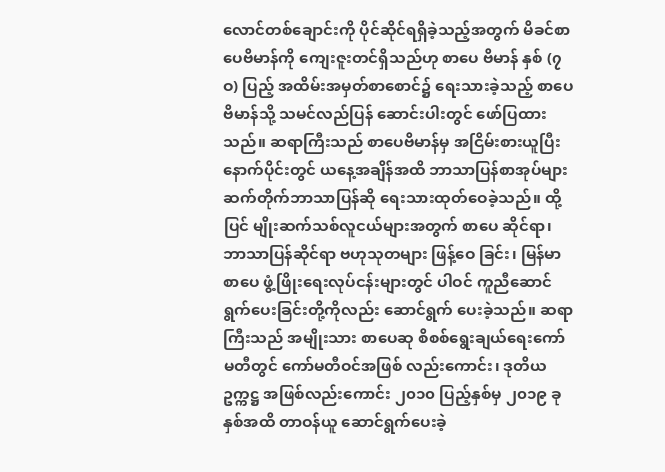လောင်တစ်ချောင်းကို ပိုင်ဆိုင်ရရှိခဲ့သည့်အတွက် မိခင်စာပေဗိမာန်ကို ကျေးဇူးတင်ရှိသည်ဟု စာပေ ဗိမာန် နှစ် (၇ဝ) ပြည့် အထိမ်းအမှတ်စာစောင်၌ ရေးသားခဲ့သည့် စာပေဗိမာန်သို့ သမင်လည်ပြန် ဆောင်းပါးတွင် ဖော်ပြထားသည်။ ဆရာကြီးသည် စာပေဗိမာန်မှ အငြိမ်းစားယူပြီးနောက်ပိုင်းတွင် ယနေ့အချိန်အထိ ဘာသာပြန်စာအုပ်များ ဆက်တိုက်ဘာသာပြန်ဆို ရေးသားထုတ်ဝေခဲ့သည်။ ထို့ပြင် မျိုးဆက်သစ်လူငယ်များအတွက် စာပေ ဆိုင်ရာ၊ ဘာသာပြန်ဆိုင်ရာ ဗဟုသုတများ ဖြန့်ဝေ ခြင်း၊ မြန်မာစာပေ ဖွံ့ဖြိုးရေးလုပ်ငန်းများတွင် ပါဝင် ကူညီဆောင်ရွက်ပေးခြင်းတို့ကိုလည်း ဆောင်ရွက် ပေးခဲ့သည်။ ဆရာကြီးသည် အမျိုးသား စာပေဆု စိစစ်ရွေးချယ်ရေးကော်မတီတွင် ကော်မတီဝင်အဖြစ် လည်းကောင်း၊ ဒုတိယဥက္ကဋ္ဌ အဖြစ်လည်းကောင်း ၂၀၁၀ ပြည့်နှစ်မှ ၂၀၁၉ ခုနှစ်အထိ တာဝန်ယူ ဆောင်ရွက်ပေးခဲ့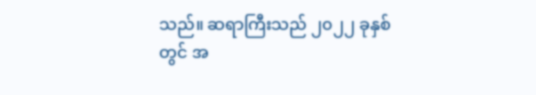သည်။ ဆရာကြီးသည် ၂၀၂၂ ခုနှစ်တွင် အ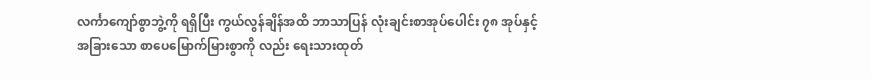လင်္ကာကျော်စွာဘွဲ့ကို ရရှိပြီး ကွယ်လွန်ချိန်အထိ ဘာသာပြန် လုံးချင်းစာအုပ်ပေါင်း ၇၈ အုပ်နှင့် အခြားသော စာပေမြောက်မြားစွာကို လည်း ရေးသားထုတ်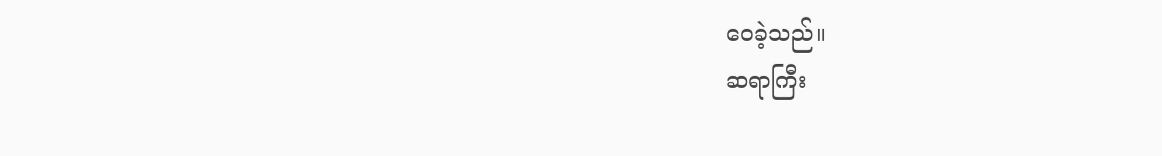ဝေခဲ့သည်။
ဆရာကြီး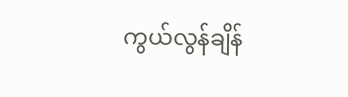ကွယ်လွန်ချိန်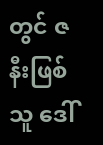တွင် ဇနီးဖြစ်သူ ဒေါ်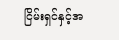ငြိမ်းရှင်နှင့်အ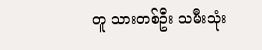တူ သားတစ်ဦး သမီးသုံး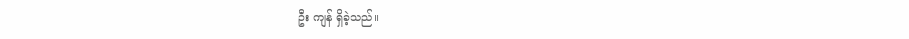ဦး ကျန် ရှိခဲ့သည်။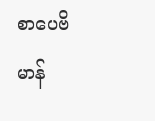စာပေဗိမာန်